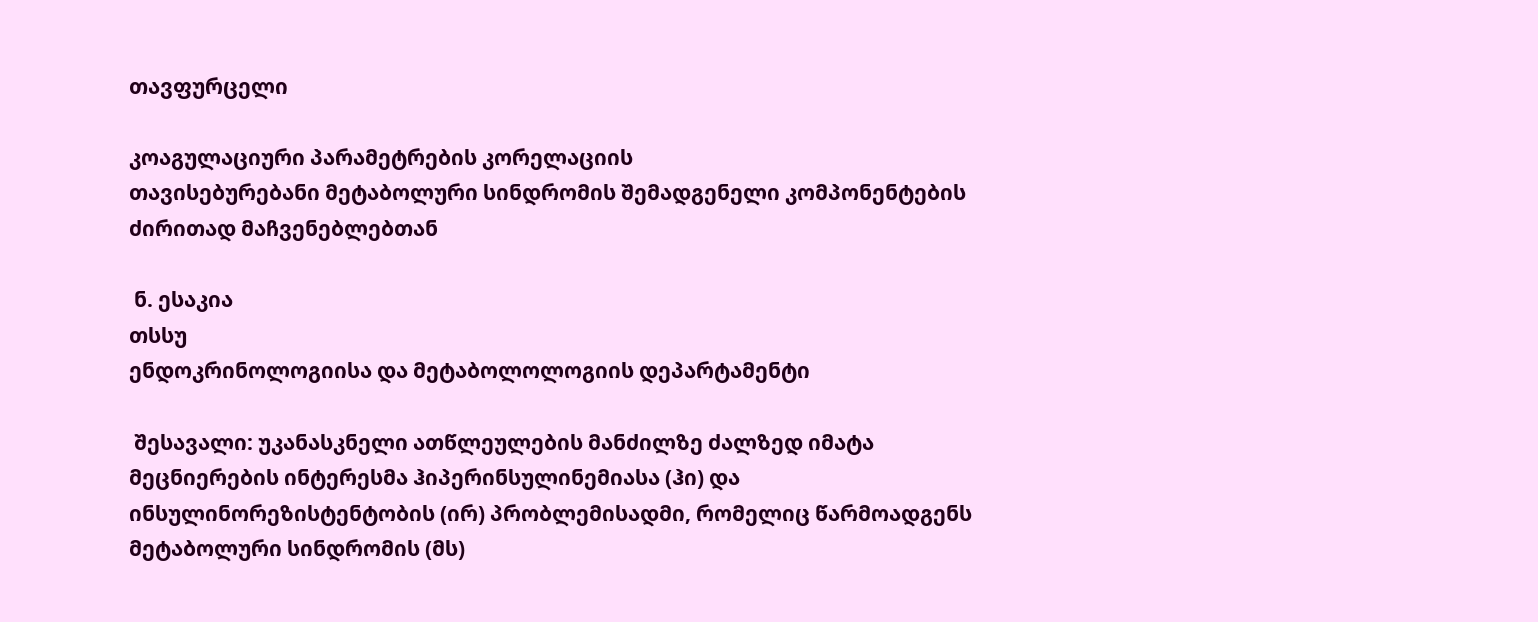თავფურცელი

კოაგულაციური პარამეტრების კორელაციის
თავისებურებანი მეტაბოლური სინდრომის შემადგენელი კომპონენტების ძირითად მაჩვენებლებთან

 ნ. ესაკია
თსსუ
ენდოკრინოლოგიისა და მეტაბოლოლოგიის დეპარტამენტი

 შესავალი: უკანასკნელი ათწლეულების მანძილზე ძალზედ იმატა მეცნიერების ინტერესმა ჰიპერინსულინემიასა (ჰი) და ინსულინორეზისტენტობის (ირ) პრობლემისადმი, რომელიც წარმოადგენს მეტაბოლური სინდრომის (მს)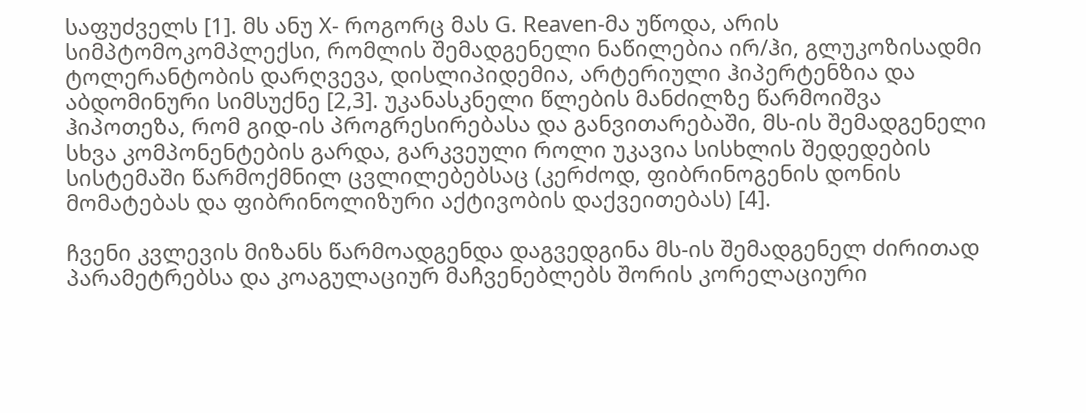საფუძველს [1]. მს ანუ X- როგორც მას G. Reaven-მა უწოდა, არის სიმპტომოკომპლექსი, რომლის შემადგენელი ნაწილებია ირ/ჰი, გლუკოზისადმი ტოლერანტობის დარღვევა, დისლიპიდემია, არტერიული ჰიპერტენზია და აბდომინური სიმსუქნე [2,3]. უკანასკნელი წლების მანძილზე წარმოიშვა ჰიპოთეზა, რომ გიდ-ის პროგრესირებასა და განვითარებაში, მს-ის შემადგენელი სხვა კომპონენტების გარდა, გარკვეული როლი უკავია სისხლის შედედების სისტემაში წარმოქმნილ ცვლილებებსაც (კერძოდ, ფიბრინოგენის დონის მომატებას და ფიბრინოლიზური აქტივობის დაქვეითებას) [4].

ჩვენი კვლევის მიზანს წარმოადგენდა დაგვედგინა მს-ის შემადგენელ ძირითად პარამეტრებსა და კოაგულაციურ მაჩვენებლებს შორის კორელაციური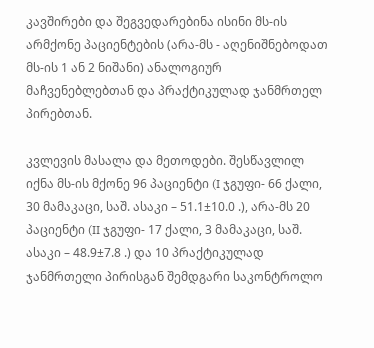კავშირები და შეგვედარებინა ისინი მს-ის არმქონე პაციენტების (არა-მს - აღენიშნებოდათ მს-ის 1 ან 2 ნიშანი) ანალოგიურ მაჩვენებლებთან და პრაქტიკულად ჯანმრთელ პირებთან.

კვლევის მასალა და მეთოდები. შესწავლილ იქნა მს-ის მქონე 96 პაციენტი (I ჯგუფი- 66 ქალი, 30 მამაკაცი, საშ. ასაკი – 51.1±10.0 .), არა-მს 20 პაციენტი (II ჯგუფი- 17 ქალი, 3 მამაკაცი, საშ. ასაკი – 48.9±7.8 .) და 10 პრაქტიკულად ჯანმრთელი პირისგან შემდგარი საკონტროლო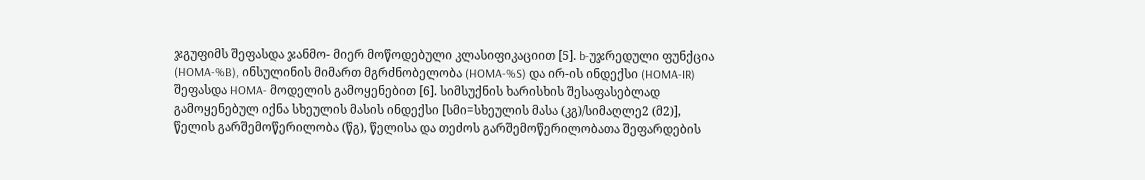ჯგუფიმს შეფასდა ჯანმო- მიერ მოწოდებული კლასიფიკაციით [5]. b-უჯრედული ფუნქცია (HOMA-%B), ინსულინის მიმართ მგრძნობელობა (HOMA-%S) და ირ-ის ინდექსი (HOMA-IR) შეფასდა HOMA- მოდელის გამოყენებით [6]. სიმსუქნის ხარისხის შესაფასებლად გამოყენებულ იქნა სხეულის მასის ინდექსი [სმი=სხეულის მასა (კგ)/სიმაღლე2 (მ2)], წელის გარშემოწერილობა (წგ), წელისა და თეძოს გარშემოწერილობათა შეფარდების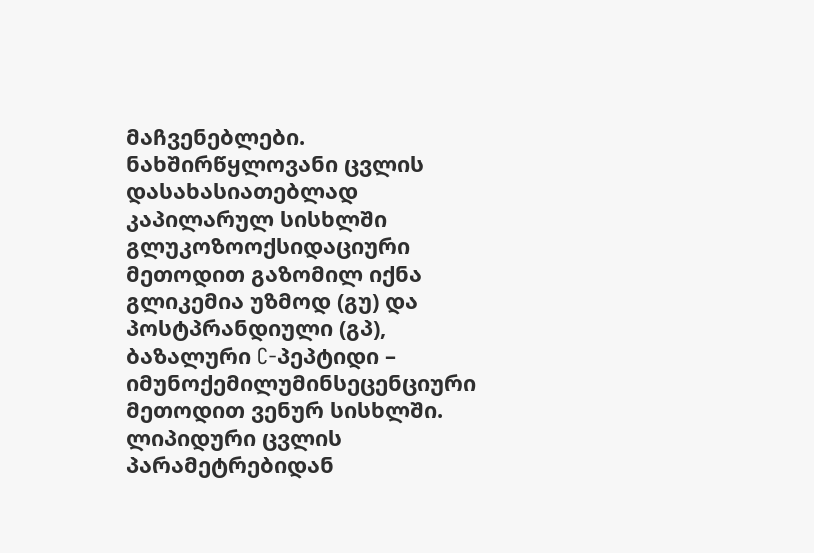მაჩვენებლები. ნახშირწყლოვანი ცვლის დასახასიათებლად კაპილარულ სისხლში გლუკოზოოქსიდაციური მეთოდით გაზომილ იქნა გლიკემია უზმოდ (გუ) და პოსტპრანდიული (გპ), ბაზალური C-პეპტიდი – იმუნოქემილუმინსეცენციური მეთოდით ვენურ სისხლში. ლიპიდური ცვლის პარამეტრებიდან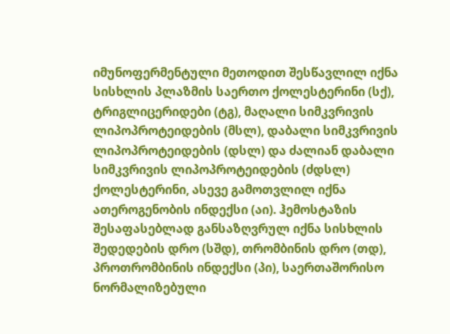იმუნოფერმენტული მეთოდით შესწავლილ იქნა სისხლის პლაზმის საერთო ქოლესტერინი (სქ), ტრიგლიცერიდები (ტგ), მაღალი სიმკვრივის ლიპოპროტეიდების (მსლ), დაბალი სიმკვრივის ლიპოპროტეიდების (დსლ) და ძალიან დაბალი სიმკვრივის ლიპოპროტეიდების (ძდსლ) ქოლესტერინი, ასევე გამოთვლილ იქნა ათეროგენობის ინდექსი (აი). ჰემოსტაზის შესაფასებლად განსაზღვრულ იქნა სისხლის შედედების დრო (სშდ), თრომბინის დრო (თდ), პროთრომბინის ინდექსი (პი), საერთაშორისო ნორმალიზებული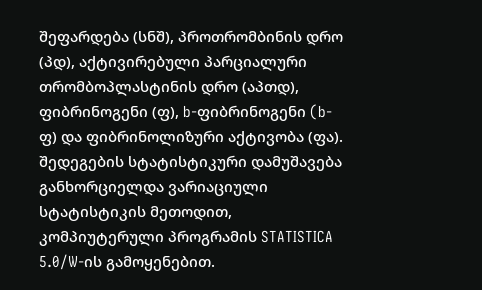შეფარდება (სნშ), პროთრომბინის დრო (პდ), აქტივირებული პარციალური თრომბოპლასტინის დრო (აპთდ), ფიბრინოგენი (ფ), b-ფიბრინოგენი (b-ფ) და ფიბრინოლიზური აქტივობა (ფა). შედეგების სტატისტიკური დამუშავება განხორციელდა ვარიაციული სტატისტიკის მეთოდით, კომპიუტერული პროგრამის STATISTICA 5.0/W-ის გამოყენებით.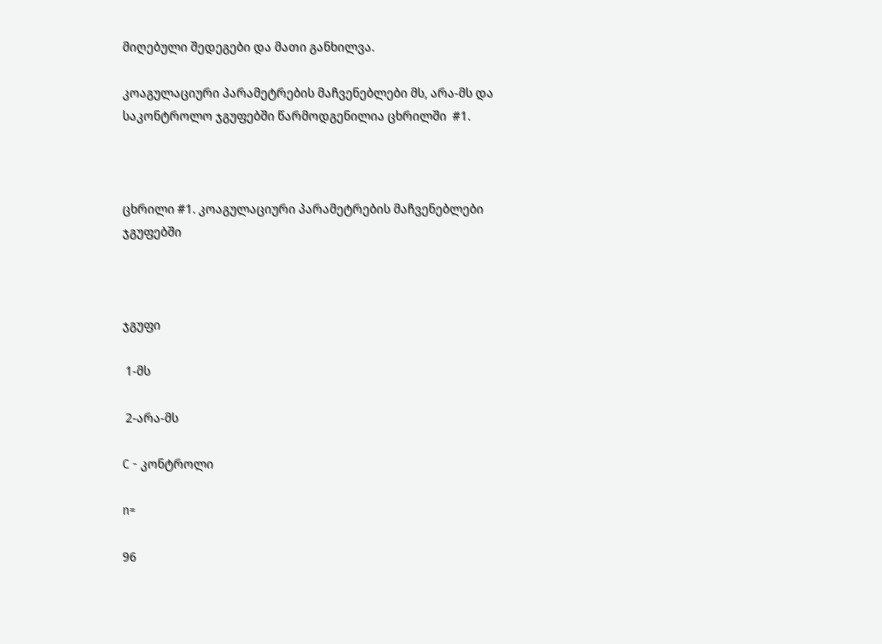მიღებული შედეგები და მათი განხილვა.

კოაგულაციური პარამეტრების მაჩვენებლები მს, არა-მს და საკონტროლო ჯგუფებში წარმოდგენილია ცხრილში  #1.



ცხრილი #1. კოაგულაციური პარამეტრების მაჩვენებლები ჯგუფებში



ჯგუფი

 1-მს

 2-არა-მს

C - კონტროლი

n=

96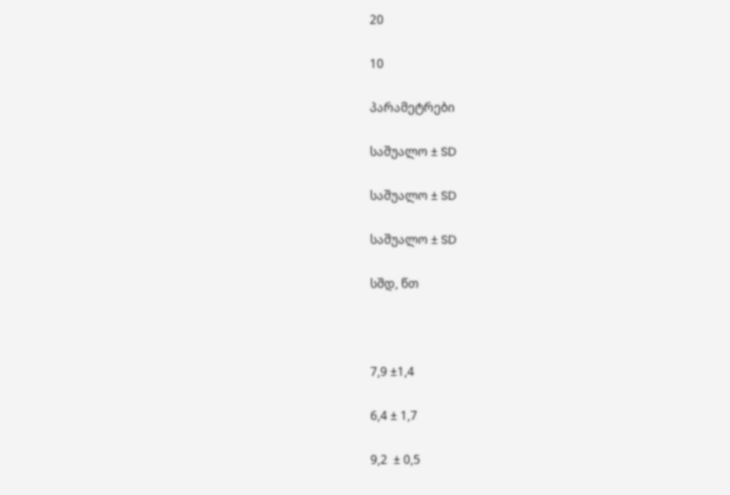20

10

პარამეტრები

საშუალო ± SD

საშუალო ± SD

საშუალო ± SD

სშდ, წთ



7,9 ±1,4

6,4 ± 1,7

9,2  ± 0,5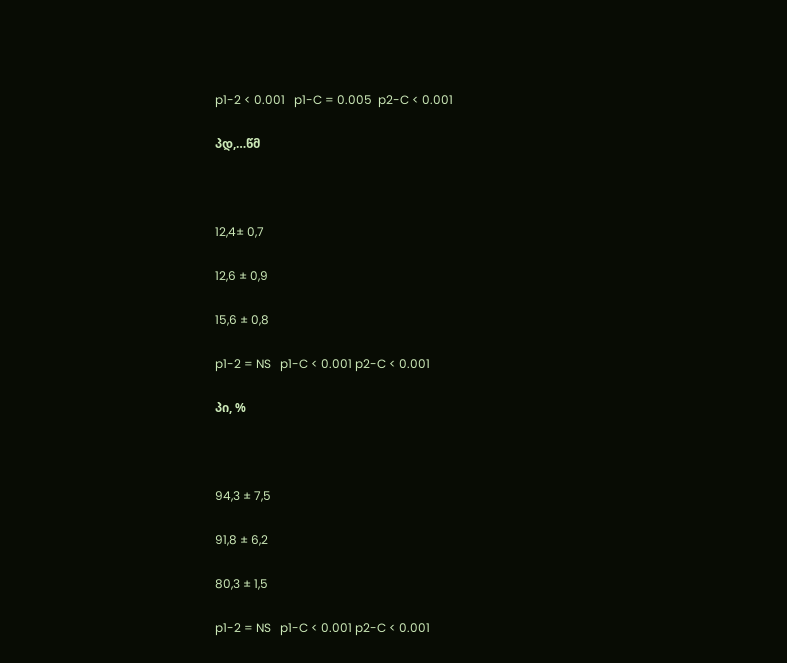p1-2 < 0.001   p1-C = 0.005  p2-C < 0.001

პდ,…წმ



12,4± 0,7

12,6 ± 0,9

15,6 ± 0,8

p1-2 = NS   p1-C < 0.001 p2-C < 0.001

პი, %



94,3 ± 7,5

91,8 ± 6,2

80,3 ± 1,5

p1-2 = NS   p1-C < 0.001 p2-C < 0.001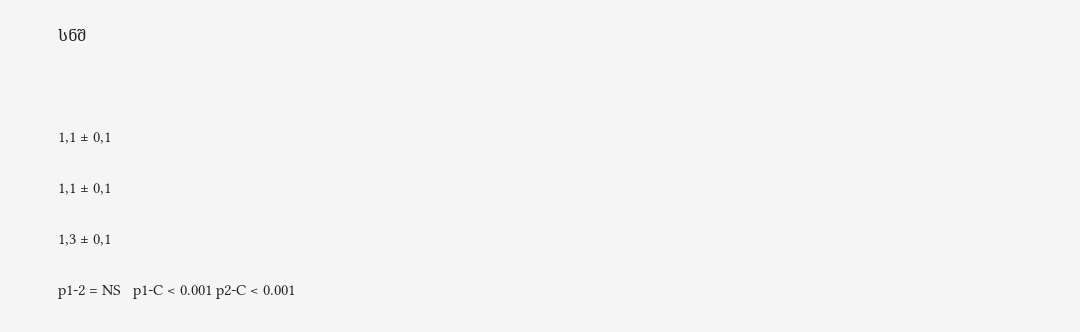სნშ



1,1 ± 0,1

1,1 ± 0,1

1,3 ± 0,1

p1-2 = NS   p1-C < 0.001 p2-C < 0.001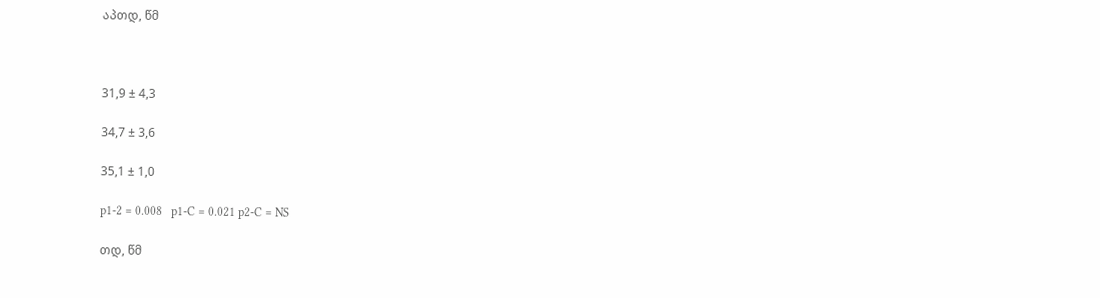აპთდ, წმ



31,9 ± 4,3

34,7 ± 3,6

35,1 ± 1,0

p1-2 = 0.008   p1-C = 0.021 p2-C = NS

თდ, წმ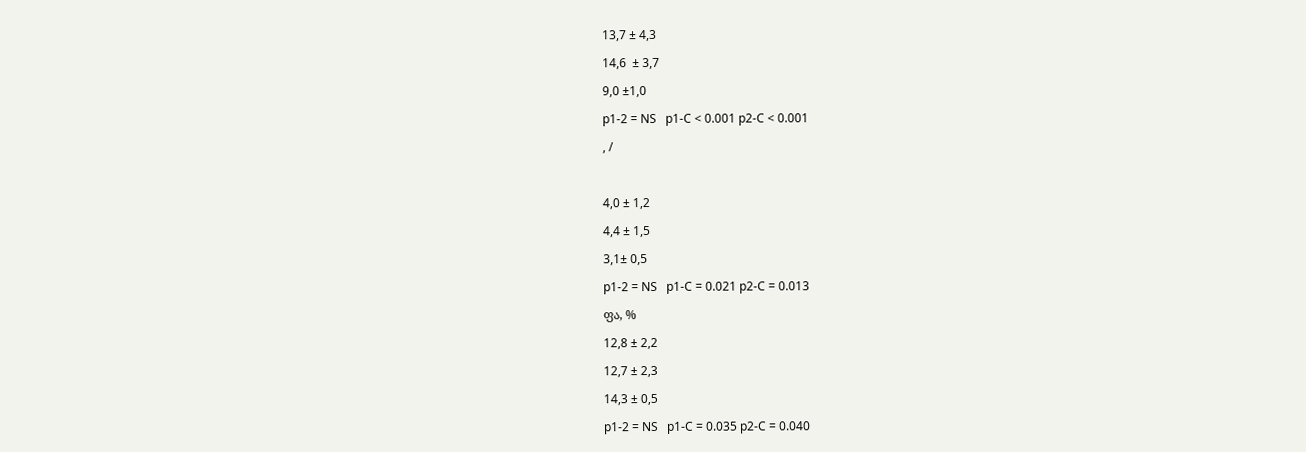13,7 ± 4,3

14,6  ± 3,7

9,0 ±1,0

p1-2 = NS   p1-C < 0.001 p2-C < 0.001

, /



4,0 ± 1,2

4,4 ± 1,5

3,1± 0,5

p1-2 = NS   p1-C = 0.021 p2-C = 0.013

ფა, %

12,8 ± 2,2

12,7 ± 2,3

14,3 ± 0,5

p1-2 = NS   p1-C = 0.035 p2-C = 0.040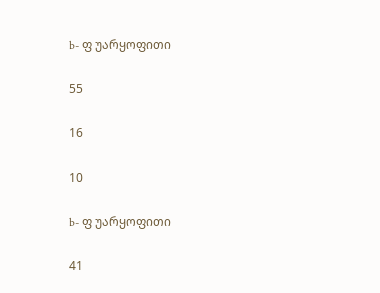b- ფ უარყოფითი

55

16

10

b- ფ უარყოფითი

41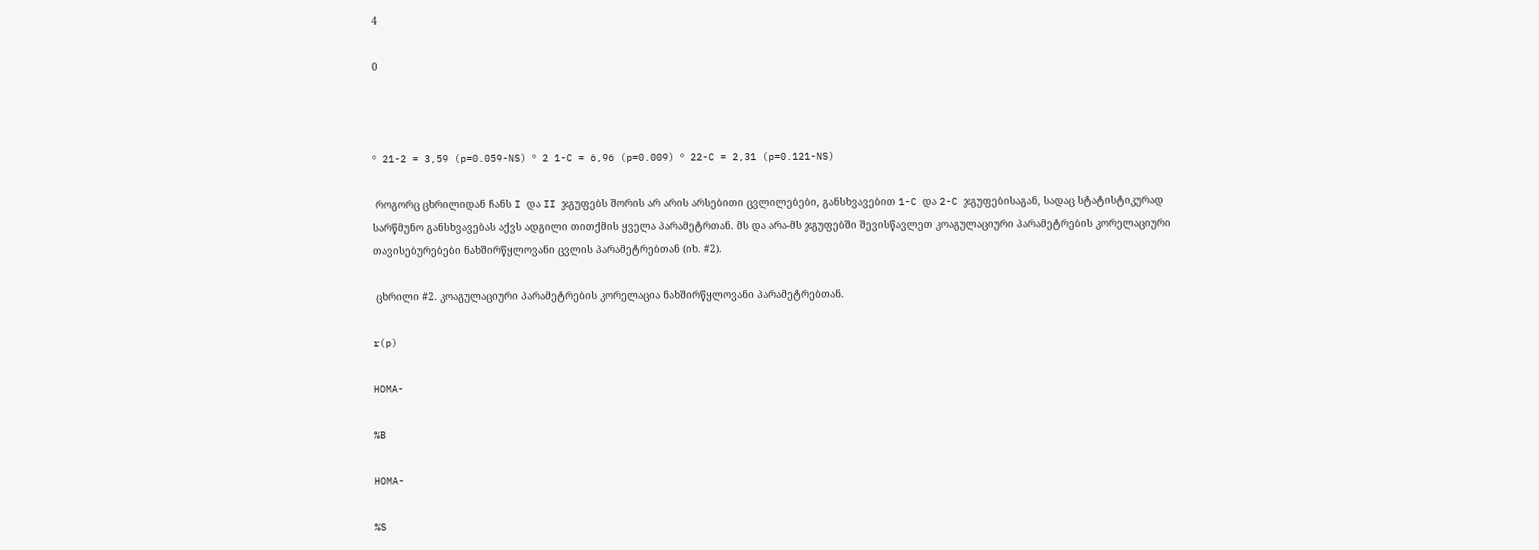4

0



º 21-2 = 3,59 (p=0.059-NS) º 2 1-C = 6,96 (p=0.009) º 22-C = 2,31 (p=0.121-NS)

 როგორც ცხრილიდან ჩანს I და II ჯგუფებს შორის არ არის არსებითი ცვლილებები, განსხვავებით 1-C და 2-C ჯგუფებისაგან, სადაც სტატისტიკურად სარწმუნო განსხვავებას აქვს ადგილი თითქმის ყველა პარამეტრთან. მს და არა-მს ჯგუფებში შევისწავლეთ კოაგულაციური პარამეტრების კორელაციური თავისებურებები ნახშირწყლოვანი ცვლის პარამეტრებთან (იხ. #2).

 ცხრილი #2. კოაგულაციური პარამეტრების კორელაცია ნახშირწყლოვანი პარამეტრებთან.

r(p)

HOMA-

%B

HOMA-

%S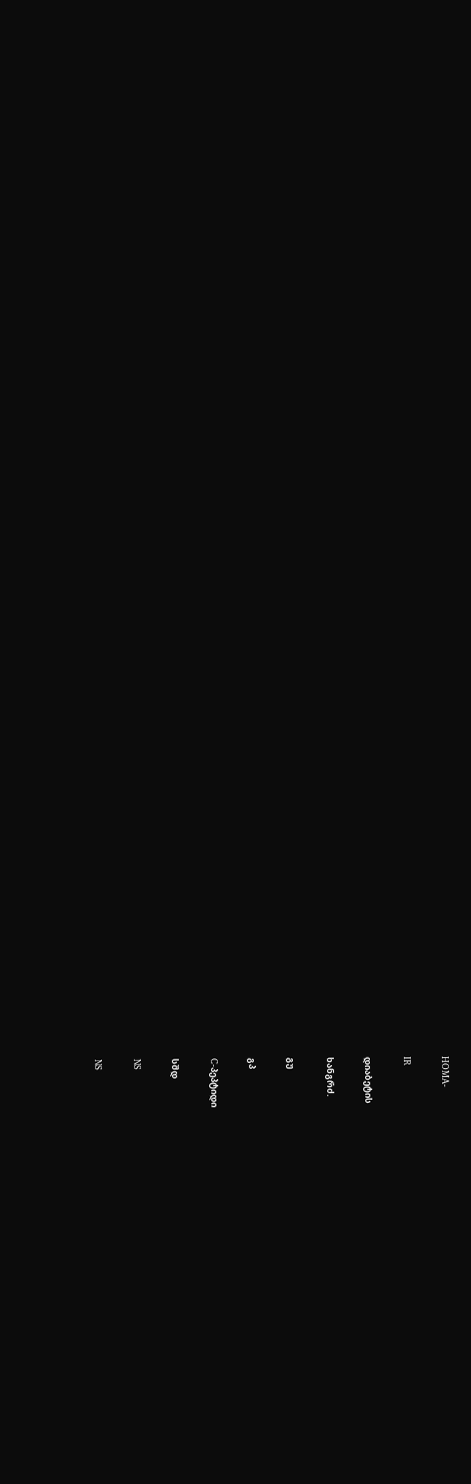HOMA-

IR

დიაბეტის

ხანგრძ.

გუ

გპ

C-პეპტიდი

სშდ

NS

NS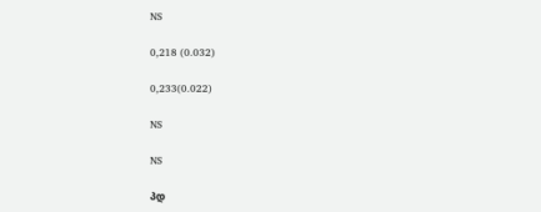NS

0,218 (0.032)

0,233(0.022)

NS

NS

პდ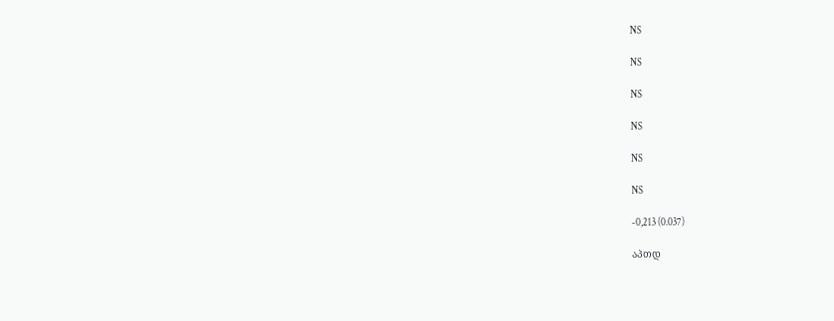NS

NS

NS

NS

NS

NS

-0,213 (0.037)

აპთდ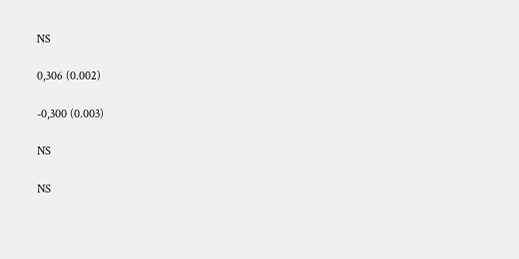NS

0,306 (0.002)

-0,300 (0.003)

NS

NS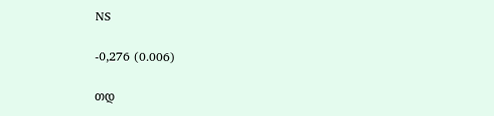NS

-0,276 (0.006)

თდ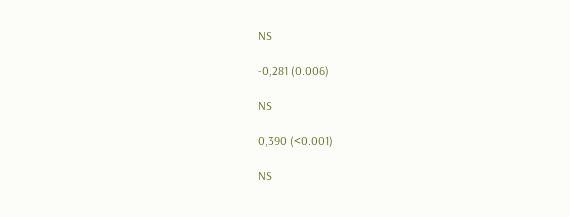NS

-0,281 (0.006)

NS

0,390 (<0.001)

NS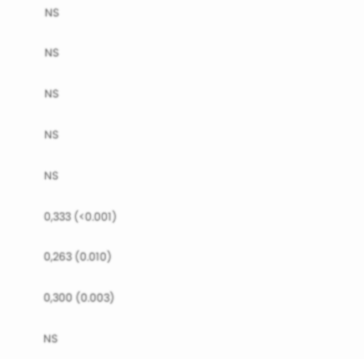NS

NS

NS

NS

NS

0,333 (<0.001)

0,263 (0.010)

0,300 (0.003)

NS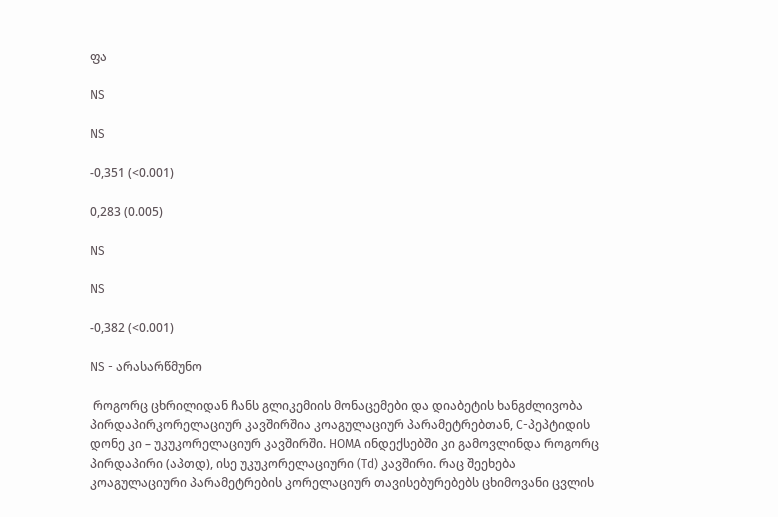ფა

NS

NS

-0,351 (<0.001)

0,283 (0.005)

NS

NS

-0,382 (<0.001)

NS - არასარწმუნო

 როგორც ცხრილიდან ჩანს გლიკემიის მონაცემები და დიაბეტის ხანგძლივობა პირდაპირკორელაციურ კავშირშია კოაგულაციურ პარამეტრებთან, C-პეპტიდის დონე კი – უკუკორელაციურ კავშირში. HOMA ინდექსებში კი გამოვლინდა როგორც პირდაპირი (აპთდ), ისე უკუკორელაციური (Td) კავშირი. რაც შეეხება კოაგულაციური პარამეტრების კორელაციურ თავისებურებებს ცხიმოვანი ცვლის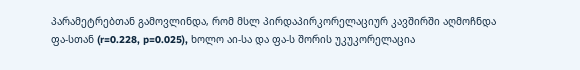პარამეტრებთან გამოვლინდა, რომ მსლ პირდაპირკორელაციურ კავშირში აღმოჩნდა ფა-სთან (r=0.228, p=0.025), ხოლო აი-სა და ფა-ს შორის უკუკორელაცია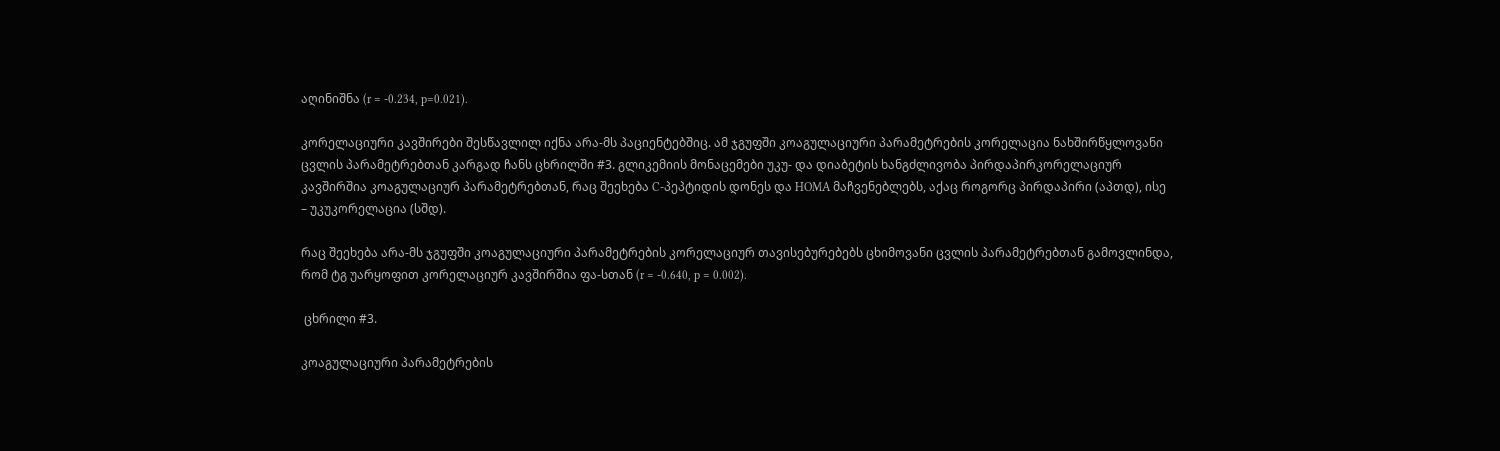აღინიშნა (r = -0.234, p=0.021).

კორელაციური კავშირები შესწავლილ იქნა არა-მს პაციენტებშიც. ამ ჯგუფში კოაგულაციური პარამეტრების კორელაცია ნახშირწყლოვანი ცვლის პარამეტრებთან კარგად ჩანს ცხრილში #3. გლიკემიის მონაცემები უკუ- და დიაბეტის ხანგძლივობა პირდაპირკორელაციურ კავშირშია კოაგულაციურ პარამეტრებთან, რაც შეეხება C-პეპტიდის დონეს და HOMA მაჩვენებლებს, აქაც როგორც პირდაპირი (აპთდ), ისე – უკუკორელაცია (სშდ).

რაც შეეხება არა-მს ჯგუფში კოაგულაციური პარამეტრების კორელაციურ თავისებურებებს ცხიმოვანი ცვლის პარამეტრებთან გამოვლინდა, რომ ტგ უარყოფით კორელაციურ კავშირშია ფა-სთან (r = -0.640, p = 0.002).

 ცხრილი #3.

კოაგულაციური პარამეტრების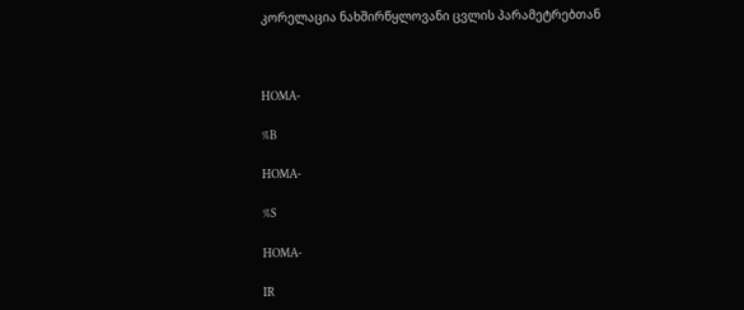კორელაცია ნახშირწყლოვანი ცვლის პარამეტრებთან



HOMA-

%B

HOMA-

%S

HOMA-

IR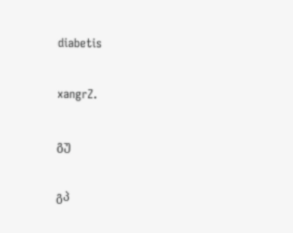diabetis

xangrZ.

გუ

გპ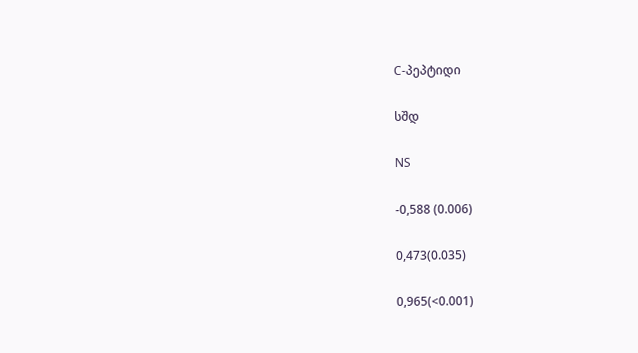C-პეპტიდი

სშდ

NS

-0,588 (0.006)

0,473(0.035)

0,965(<0.001)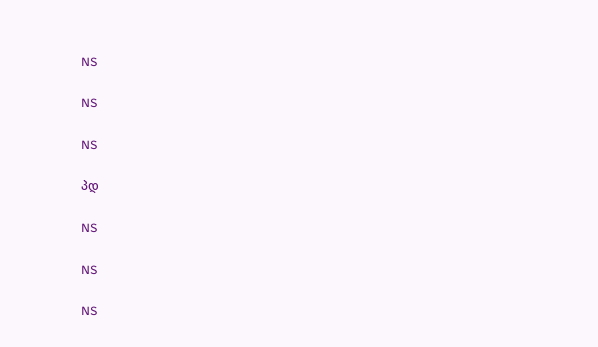NS

NS

NS

პდ

NS

NS

NS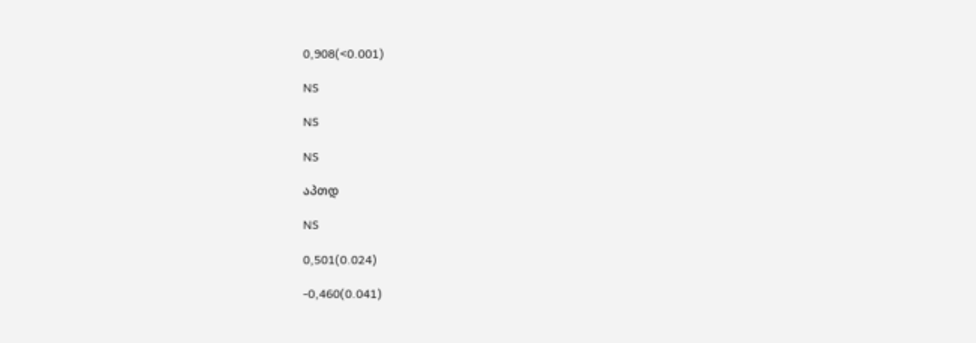0,908(<0.001)

NS

NS

NS

აპთდ

NS

0,501(0.024)

-0,460(0.041)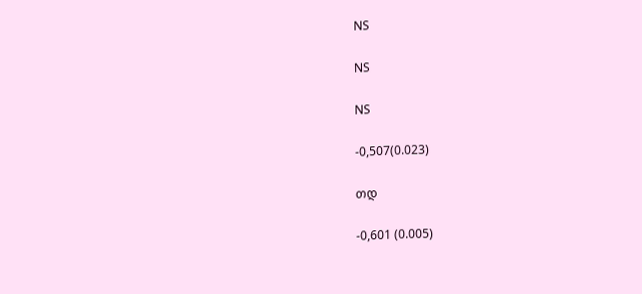NS

NS

NS

-0,507(0.023)

თდ

-0,601 (0.005)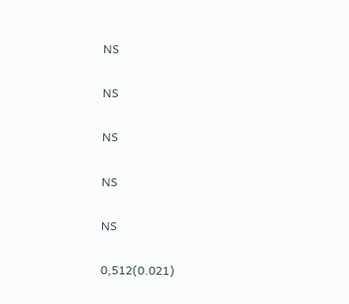NS

NS

NS

NS

NS

0,512(0.021)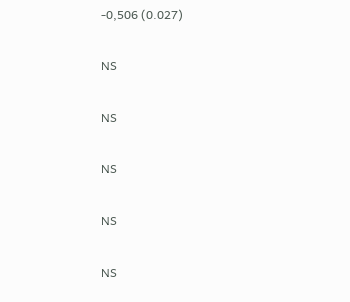-0,506 (0.027)

NS

NS

NS

NS

NS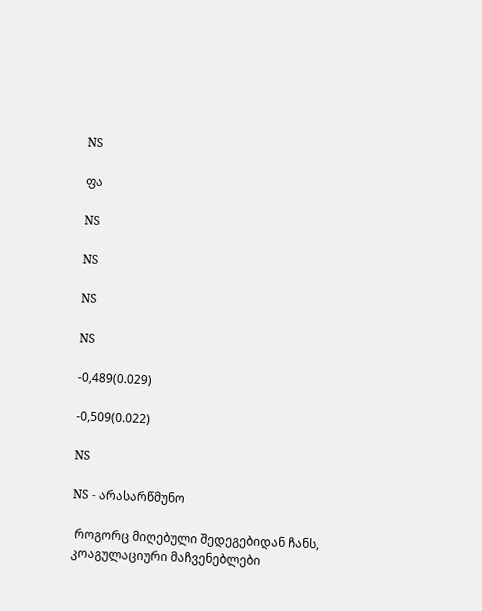NS

ფა

NS

NS

NS

NS

-0,489(0.029)

-0,509(0.022)

NS

NS - არასარწმუნო

 როგორც მიღებული შედეგებიდან ჩანს, კოაგულაციური მაჩვენებლები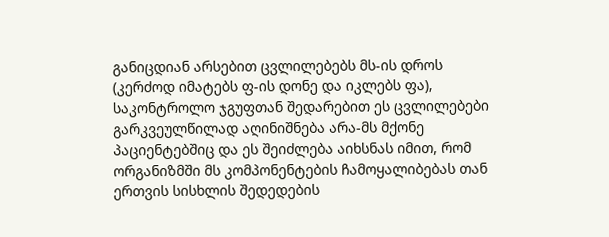განიცდიან არსებით ცვლილებებს მს-ის დროს (კერძოდ იმატებს ფ-ის დონე და იკლებს ფა), საკონტროლო ჯგუფთან შედარებით ეს ცვლილებები გარკვეულწილად აღინიშნება არა-მს მქონე პაციენტებშიც და ეს შეიძლება აიხსნას იმით, რომ ორგანიზმში მს კომპონენტების ჩამოყალიბებას თან ერთვის სისხლის შედედების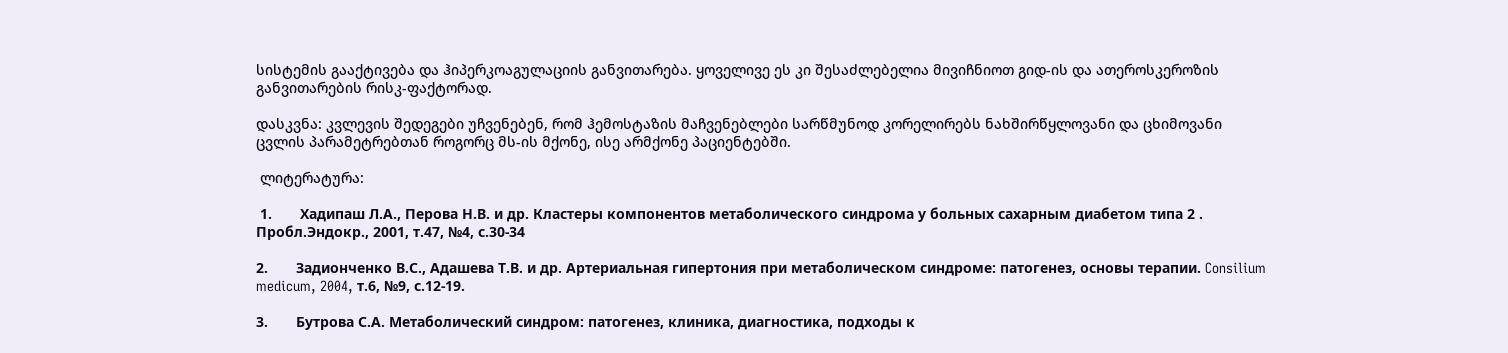სისტემის გააქტივება და ჰიპერკოაგულაციის განვითარება. ყოველივე ეს კი შესაძლებელია მივიჩნიოთ გიდ-ის და ათეროსკეროზის განვითარების რისკ-ფაქტორად.

დასკვნა: კვლევის შედეგები უჩვენებენ, რომ ჰემოსტაზის მაჩვენებლები სარწმუნოდ კორელირებს ნახშირწყლოვანი და ცხიმოვანი ცვლის პარამეტრებთან როგორც მს-ის მქონე, ისე არმქონე პაციენტებში.

 ლიტერატურა:

 1.       Хадипаш Л.А., Перова Н.В. и др. Кластеры компонентов метаболического синдрома у больных сахарным диабетом типа 2 . Пробл.Эндокр., 2001, т.47, №4, с.30-34

2.       Задионченко В.С., Адашева Т.В. и др. Артериальная гипертония при метаболическом синдроме: патогенез, основы терапии. Consilium medicum, 2004, т.6, №9, с.12-19.

3.       Бутрова С.А. Метаболический синдром: патогенез, клиника, диагностика, подходы к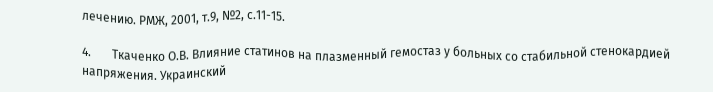лечению. РМЖ, 2001, т.9, №2, с.11-15.

4.       Ткаченко О.В. Влияние статинов на плазменный гемостаз у больных со стабильной стенокардией напряжения. Украинский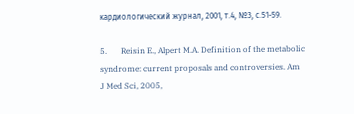кардиологический журнал, 2001, т.4, №3, с.51-59.

5.       Reisin E., Alpert M.A. Definition of the metabolic syndrome: current proposals and controversies. Am J Med Sci, 2005,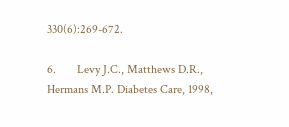330(6):269-672.

6.       Levy J.C., Matthews D.R., Hermans M.P. Diabetes Care, 1998,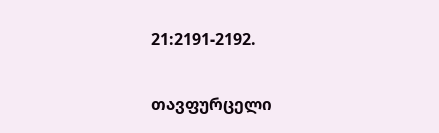21:2191-2192.

თავფურცელი